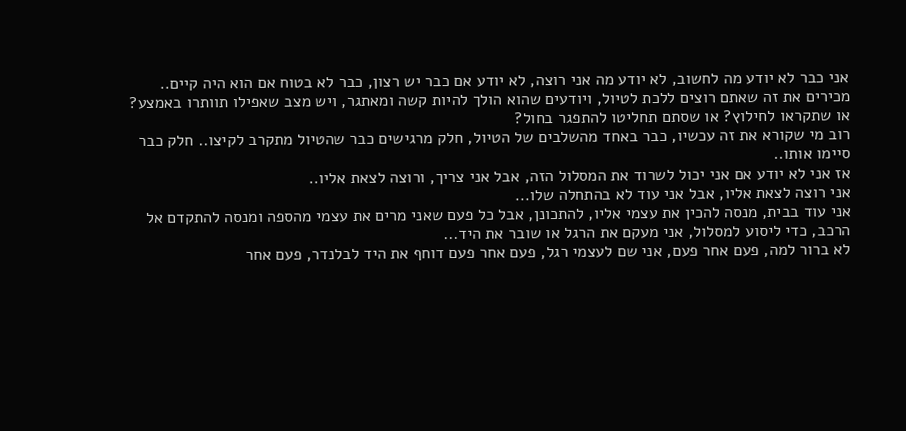אני כבר לא יודע מה לחשוב, לא יודע מה אני רוצה, לא יודע אם כבר יש רצון, כבר לא בטוח אם הוא היה קיים..
מכירים את זה שאתם רוצים ללכת לטיול, ויודעים שהוא הולך להיות קשה ומאתגר, ויש מצב שאפילו תוותרו באמצע? או שתקראו לחילוץ? או שסתם תחליטו להתפגר בחול?
רוב מי שקורא את זה עכשיו, כבר באחד מהשלבים של הטיול, חלק מרגישים כבר שהטיול מתקרב לקיצו.. חלק כבר סיימו אותו..
אז אני לא יודע אם אני יכול לשרוד את המסלול הזה, אבל אני צריך, ורוצה לצאת אליו..
אני רוצה לצאת אליו, אבל אני עוד לא בהתחלה שלו...
אני עוד בבית, מנסה להכין את עצמי אליו, להתכונן, אבל כל פעם שאני מרים את עצמי מהספה ומנסה להתקדם אל הרכב, כדי ליסוע למסלול, אני מעקם את הרגל או שובר את היד...
לא ברור למה, פעם אחר פעם, אני שם לעצמי רגל, פעם אחר פעם דוחף את היד לבלנדר, פעם אחר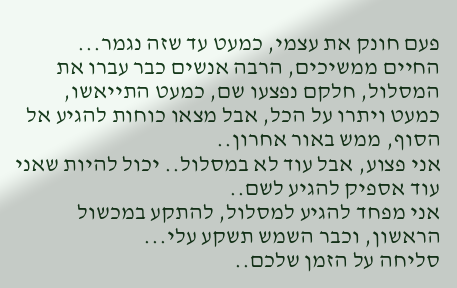פעם חונק את עצמי, כמעט עד שזה נגמר...
החיים ממשיכים, הרבה אנשים כבר עברו את המסלול, חלקם נפצעו שם, כמעט התייאשו, כמעט ויתרו על הכל, אבל מצאו כוחות להגיע אל הסוף, ממש באור אחרון..
אני פצוע, אבל עוד לא במסלול.. יכול להיות שאני עוד אספיק להגיע לשם..
אני מפחד להגיע למסלול, להתקע במכשול הראשון, וכבר השמש תשקע עלי...
סליחה על הזמן שלכם..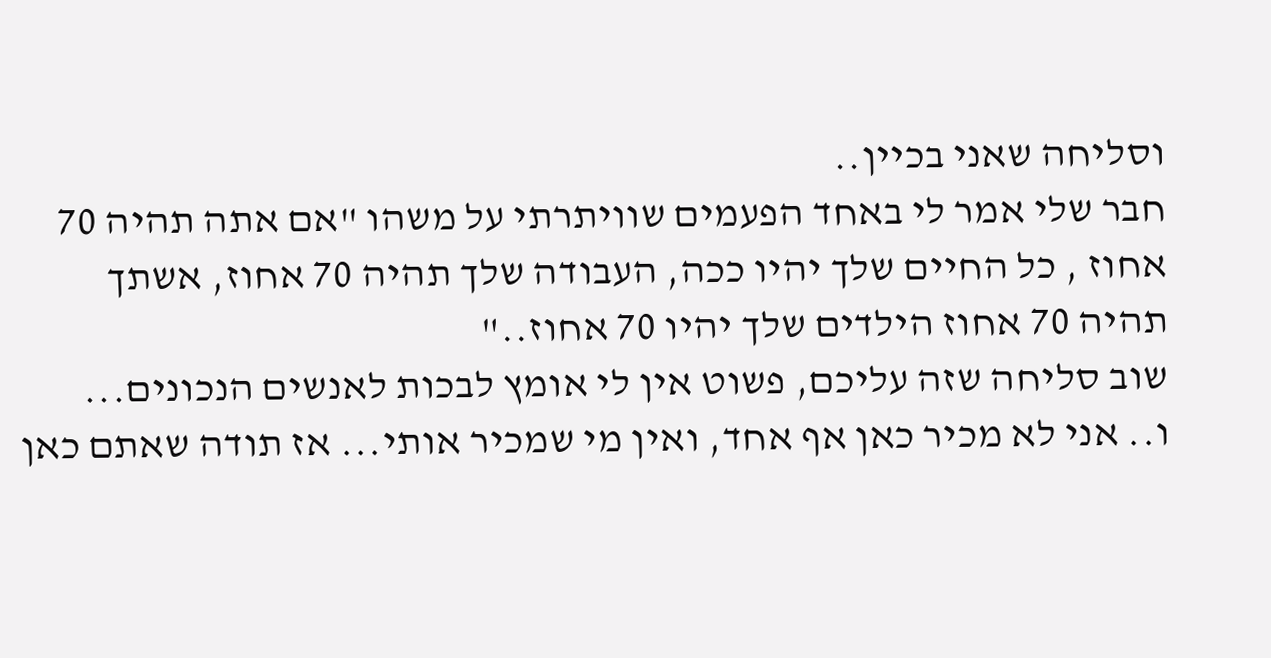וסליחה שאני בכיין..
חבר שלי אמר לי באחד הפעמים שוויתרתי על משהו "אם אתה תהיה 70 אחוז , כל החיים שלך יהיו ככה, העבודה שלך תהיה 70 אחוז, אשתך תהיה 70 אחוז הילדים שלך יהיו 70 אחוז.."
שוב סליחה שזה עליכם, פשוט אין לי אומץ לבכות לאנשים הנכונים...
ו.. אני לא מכיר כאן אף אחד, ואין מי שמכיר אותי... אז תודה שאתם כאן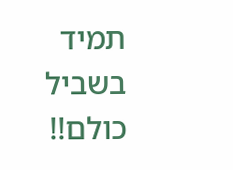תמיד בשביל כולם!!